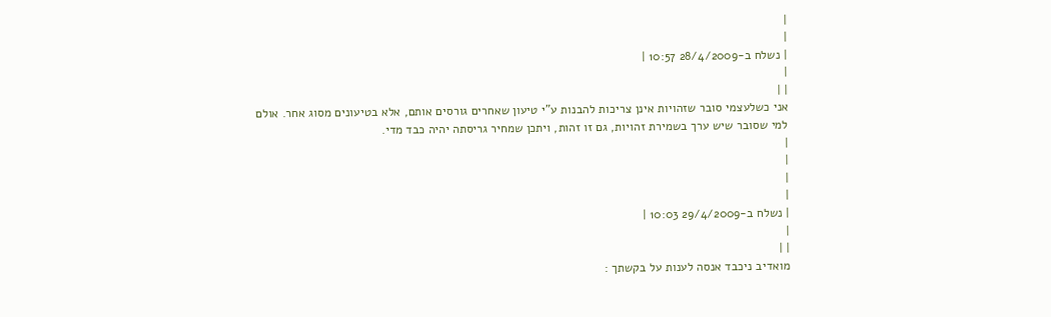|
|
| נשלח ב-28/4/2009 10:57 |
|
| |
אני כשלעצמי סובר שזהויות אינן צריכות להבנות ע"י טיעון שאחרים גורסים אותם, אלא בטיעונים מסוג אחר. אולם למי שסובר שיש ערך בשמירת זהויות, גם זו זהות, ויתכן שמחיר גריסתה יהיה כבד מדי.
|
|
|
|
| נשלח ב-29/4/2009 10:03 |
|
| |
מואדיב ניכבד אנסה לענות על בקשתך :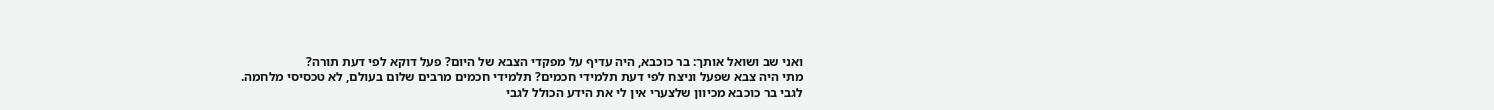ואני שב ושואל אותך: בר כוכבא, היה עדיף על מפקדי הצבא של היום? פעל דוקא לפי דעת תורה?
מתי היה צבא שפעל וניצח לפי דעת תלמידי חכמים? תלמידי חכמים מרבים שלום בעולם, לא טכסיסי מלחמה.
לגבי בר כוכבא מכיוון שלצערי אין לי את הידע הכולל לגבי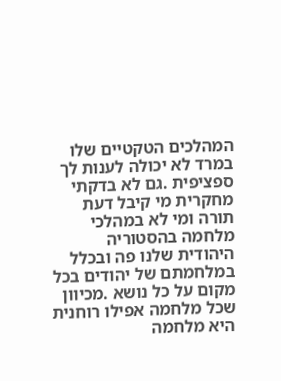המהלכים הטקטיים שלו במרד לא יכולה לענות לך ספציפית .גם לא בדקתי מחקרית מי קיבל דעת תורה ומי לא במהלכי מלחמה בהסטוריה היהודית שלנו פה ובכלל במלחמתם של יהודים בכל מקום על כל נושא .מכיוון שכל מלחמה אפילו רוחנית היא מלחמה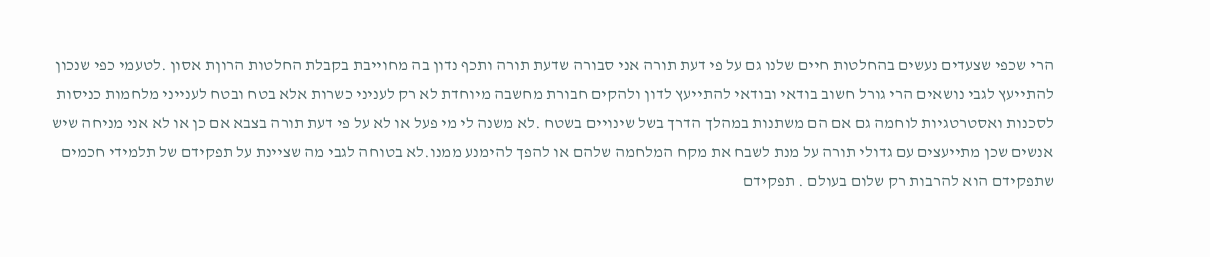הרי שכפי שצעדים נעשים בהחלטות חיים שלנו גם על פי דעת תורה אני סבורה שדעת תורה ותכף נדון בה מחוייבת בקבלת החלטות הרוןת אסון .לטעמי כפי שנכון להתייעץ לגבי נושאים הרי גורל חשוב בודאי ובודאי להתייעץ לדון ולהקים חבורת מחשבה מיוחדת לא רק לעניני כשרות אלא בטח ובטח לענייני מלחמות כניסות לסכנות ואסטרטגיות לוחמה גם אם הם משתנות במהלך הדרך בשל שינויים בשטח .לא משנה לי מי פעל או לא על פי דעת תורה בצבא אם כן או לא אני מניחה שיש אנשים שכן מתייעצים עם גדולי תורה על מנת לשבח את מקח המלחמה שלהם או להפך להימנע ממנו.לא בטוחה לגבי מה שציינת על תפקידם של תלמידי חכמים שתפקידם הוא להרבות רק שלום בעולם . תפקידם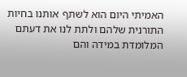האמיתי היום הוא לשתף אותנו בחיות התורנית שלהם ולתת לנו את דעתם המלומדת במידה והם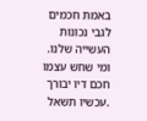באמת חכמים לגבי נכונות העשייה שלנו. ומי שחש עצמו חכם דיו יבורך .עכשיו תשאל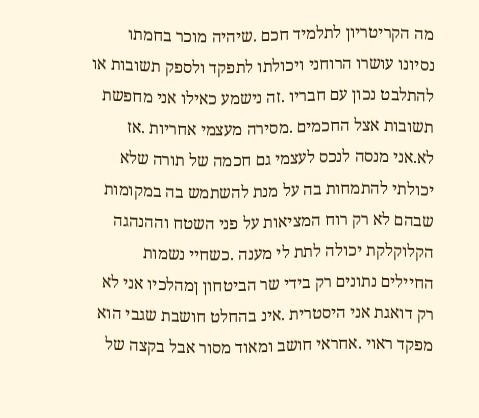מה הקריטריון לתלמיד חכם .שיהיה מוכר בחמתו נסיונו עושרו הרוחני ויכולתו לתפקד ולספק תשובות או להתלבט נכון עם חבריו .זה נישמע כאילו אני מחפשת תשובות אצל החכמים .מסירה מעצמי אחריות .אז לא.אני מנסה לנכס לעצמי גם חכמה של תורה שלא יכולתי להתמחות בה על מנת להשתמש בה במקומות שבהם לא רק רוח המציאות על פני השטח וההנהגה הקלוקלקת יכולה לתת לי מענה .כשחיי נשמות החיילים נתונים רק בידי שר הביטחון ןמהלכיו אני לא רק דואגת אני היסטרית .אינ בהחלט חושבת שגבי הוא מפקד ראוי .אחראי חושב ומאוד מסור אבל בקצה של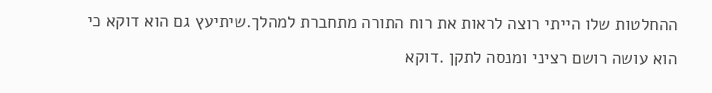ההחלטות שלו הייתי רוצה לראות את רוח התורה מתחברת למהלך.שיתיעץ גם הוא דוקא כי הוא עושה רושם רציני ומנסה לתקן .דוקא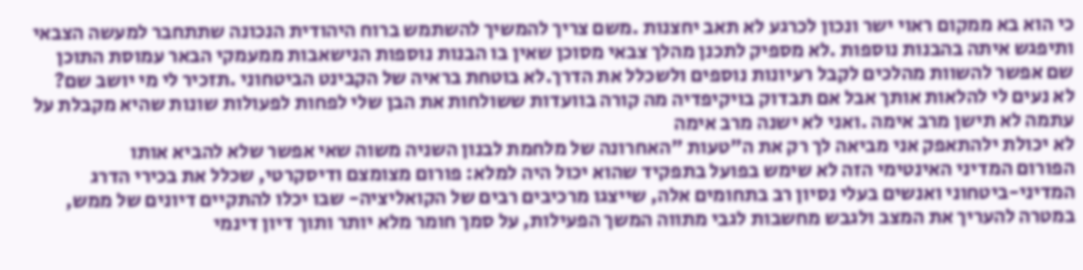כי הוא בא ממקום ראוי ישר ונכון לכרגע לא תאב יחצנות .משם צריך להמשיך להשתמש ברוח היהודית הנכונה שתתחבר למעשה הצבאי ותיפגש איתה בהבנות נוספות .לא מספיק לתכנן מהלך צבאי מסוכן שאין בו הבנות נוספות הנישאבות ממעמקי הבאר עמוסת התוכן שם אפשר להשוות מהלכים לקבל רעיונות נוספים ולשכלל את הדרך.לא בוטחת בראיה של הקבינט הביטחוני .תזכיר לי מי יושב שם?
לא נעים לי להלאות אותך אבל אם תבדוק בויקיפדיה מה קורה בוועדות ששולחות את הבן שלי לפחות לפעולות שונות שהיא מקבלת על עתמה לא תישן מרב אימה .ואני לא ישנה מרב אימה
לא יכולת ילהתאפק אני מביאה לך רק את ה"טעות "האחרונה של מלחמת לבנון השניה משוה שאי אפשר שלא להביא אותו
הפורום המדיני האינטימי הזה לא שימש בפועל בתפקיד שהוא יכול היה למלא: פורום מצומצם ודיסקרטי, שכלל את בכירי הדרג המדיני-ביטחוני ואנשים בעלי נסיון רב בתחומים אלה, שייצגו מרכיבים רבים של הקואליציה- שבו יכלו להתקיים דיונים של ממש, במטרה להעריך את המצב ולגבש מחשבות לגבי מתווה המשך הפעילות, על סמך חומר מלא יותר ותוך דיון דינמי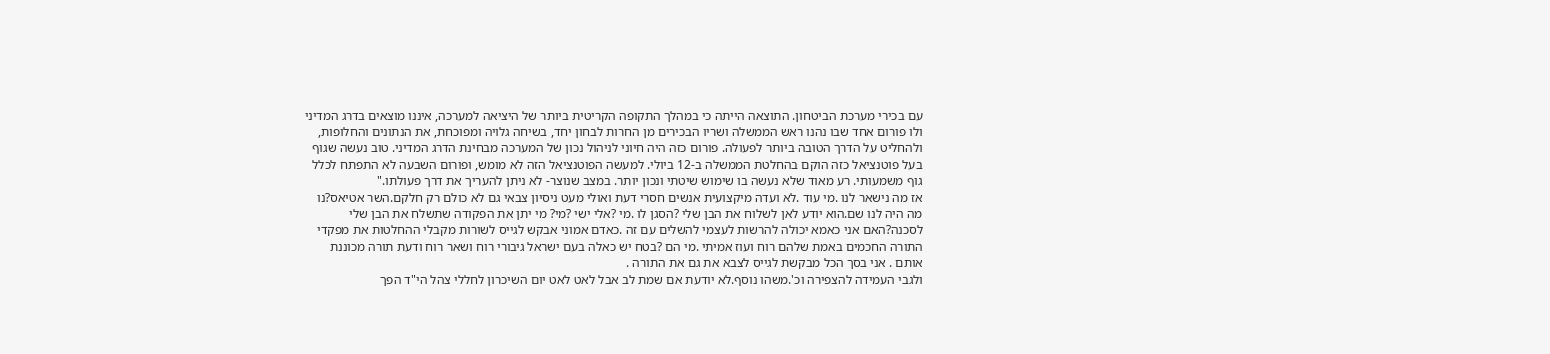עם בכירי מערכת הביטחון. התוצאה הייתה כי במהלך התקופה הקריטית ביותר של היציאה למערכה, איננו מוצאים בדרג המדיני ולו פורום אחד שבו נהנו ראש הממשלה ושריו הבכירים מן החרות לבחון יחד, בשיחה גלויה ומפוכחת, את הנתונים והחלופות, ולהחליט על הדרך הטובה ביותר לפעולה. פורום כזה היה חיוני לניהול נכון של המערכה מבחינת הדרג המדיני. טוב נעשה שגוף בעל פוטנציאל כזה הוקם בהחלטת הממשלה ב-12 ביולי. למעשה הפוטנציאל הזה לא מומש, ופורום השבעה לא התפתח לכלל גוף משמעותי. רע מאוד שלא נעשה בו שימוש שיטתי ונכון יותר. במצב שנוצר- לא ניתן להעריך את דרך פעולתו."
אז מה נישאר לנו .מי עוד .לא ועדה מיקצועית אנשים חסרי דעת ואולי מעט ניסיון צבאי גם לא כולם רק חלקם.השר אטיאס?נו מה היה לנו שם.הוא יודע לאן לשלוח את הבן שלי ?הסגן לו .מי ?אלי ישי ?מי? מי יתן את הפקודה שתשלח את הבן שלי לסכנה?האם אני כאמא יכולה להרשות לעצמי להשלים עם זה .כאדם אמוני אבקש לגייס לשורות מקבלי ההחלטות את מפקדי התורה החכמים באמת שלהם רוח ועוז אמיתי .מי הם ?בטח יש כאלה בעם ישראל גיבורי רוח ושאר רוח ודעת תורה מכוננת אותם . אני בסך הכל מבקשת לגייס לצבא את גם את התורה .
ולגבי העמידה להצפירה וכ'.משהו נוסף.לא יודעת אם שמת לב אבל לאט לאט יום השיכרון לחללי צהל הי"ד הפך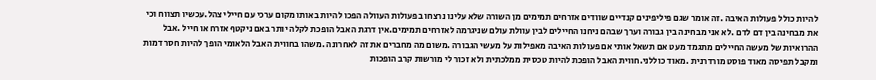להיות כולל פעולות האיבה .זה אומר שגם פיליפינים קנדיים שוודים אזרחים תמימים מן השורה שלא עלינו נרצחו בפעולות העוולה הפכו להיות באותו מקום ערכי עם חיילי צהל.עכשיו תצווח וכי את מבחינה בין דם לדם .לא אני מבחינה בין גבורה וערך שבהם ניחנו החיילים לבין עוולת עולם שניגרמה לאזרחים תמימים.אין דרגת האבל הופכת לקלה יותר באם ניקטף אזרח או חייל .אבל ההרואיות של מעשה החיילים מתגמד מעט אם תשאל אותי אם פעולות האיבה מאפילות על מעשי הגבורה .משום מה מחברים את זה לאחרונה .משהו בחווית האבל הלאומי הופך להיות חסר דמות ומקבל תפיסה מאוד פוסט מורדרנית .מאוד כוללני.חווית האבל הופכת להיות טכסית ממלכתית ולא זכור לי מורשות קרב הופכות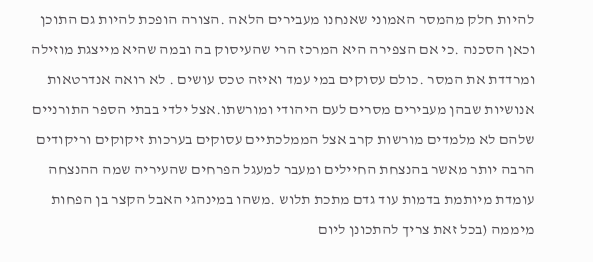להיות חלק מהמסר האמוני שאנחנו מעבירים הלאה .הצורה הופכת להיות גם התוכן וכאן הסכנה .כי אם הצפירה היא המרכז הרי שהעיסוק בה ובמה שהיא מייצגת מוזילה ומרדדת את המסר .כולם עסוקים במי עמד ואיזה טכס עושים . לא רואה אנדרטאות אנושיות שבהן מעבירים מסרים לעם היהודי ומורשתו.אצל ילדי בבתי הספר התורניים שלהם לא מלמדים מורשות קרב אצל הממלכתיים עסוקים בערכות זיקוקים וריקודים הרבה יותר מאשר בהנצחת החיילים ומעבר למעגל הפרחים שהעיריה שמה ההנצחה עומדת מיותמת בדמות עוד גדם מתכת תלוש .משהו במינהגי האבל הקצר בן הפחות מיממה (בכל זאת צריך להתכונן ליום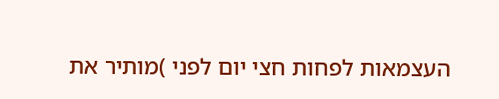העצמאות לפחות חצי יום לפני )מותיר את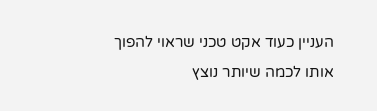העניין כעוד אקט טכני שראוי להפוך אותו לכמה שיותר נוצץ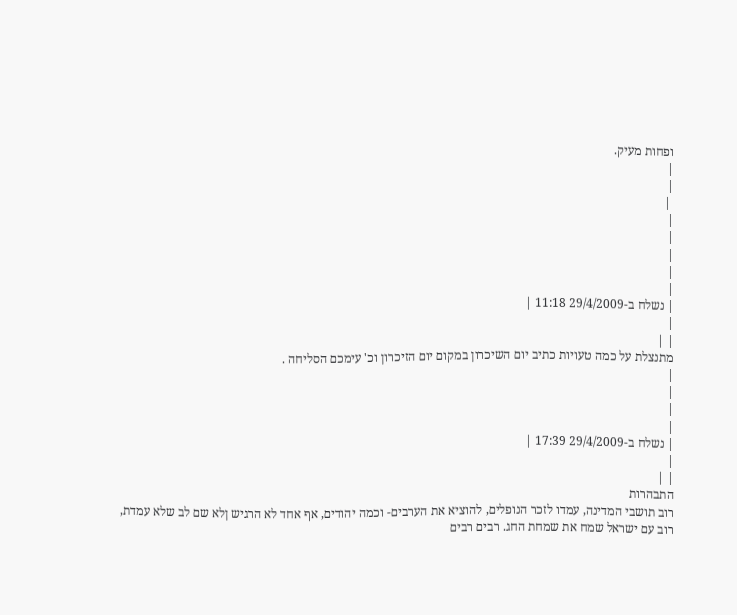ופחות מעיק.
|
|
 |
|
|
|
|
|
| נשלח ב-29/4/2009 11:18 |
|
| |
מתנצלת על כמה טעויות כתיב יום השיכרון במקום יום הזיכרון וכ' עימכם הסליחה .
|
|
|
|
| נשלח ב-29/4/2009 17:39 |
|
| |
התבהרות
רוב תושבי המדינה, עמדו לזכר הנופלים, להוציא את הערבים- וכמה יהודים, אף אחד לא הרגיש ןלא שם לב שלא עמדת,
רוב עם ישראל שמח את שמחת החג. רבים רבים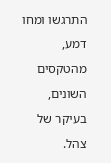התרגשו ומחו דמע, מהטקסים השונים, בעיקר של צהל.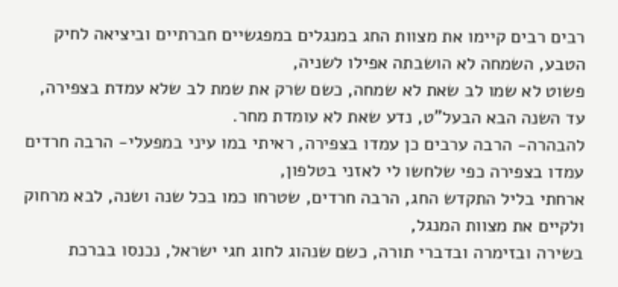רבים רבים קיימו את מצוות החג במנגלים במפגשיים חברתיים וביציאה לחיק הטבע, השמחה לא הושבתה אפילו לשניה,
פשוט לא שמו לב שאת לא שמחה, כשם שרק את שמת לב שלא עמדת בצפירה, עד השנה הבא הבעל"ט, נדע שאת לא עומדת מחר.
להבהרה- הרבה ערבים כן עמדו בצפירה, ראיתי במו עיני במפעלי- הרבה חרדים עמדו בצפירה כפי שלחשו לי לאזני בטלפון,
ארחתי בליל התקדש החג, הרבה חרדים, שטרחו כמו בכל שנה ושנה, לבא מרחוק ולקיים את מצוות המנגל,
בשירה ובזימרה ובדברי תורה, כשם שנהוג לחוג חגי ישראל, נכנסו בברכת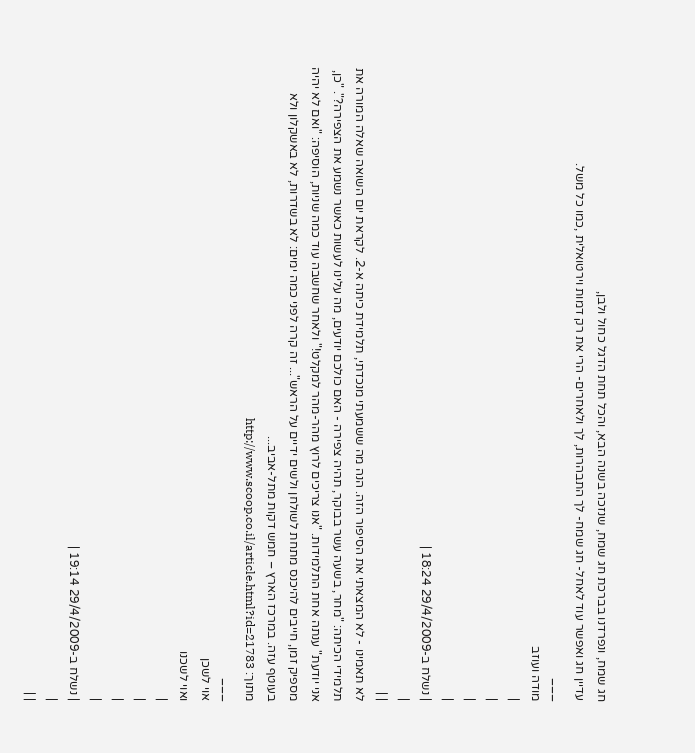חג שמח, ונפרדנו בברכת חג שמח, שנזכה בשנה הבא, והכל תחת הדגל כחול ולבן,
עדיין חג ואפשר עוד לאחל- חג שמח- לך התבהרות, לך ולאחרים- הרי את רק דמות וירטואלית ,כמו כל משל.
___
מודה ועוזב
|
|
|
|
| נשלח ב-29/4/2009 18:24 |
|
| |
לא תאמינו - לא המצאתי את הסיפור הזה. הנה מה ששמעתי מנכדתי, תלמידת כיתה א-2. לקראת יום השואה שאלה המורה את תלמידי הכיתה: "מחר, בשעה עשר בבוקר, תהיה צפירה - האם כולכם יודעים, מה עלינו לעשות כאשר נשמע את הצפירה?". "כן, אני יודעת" ענתה אחת התלמידות. "אנו צריכים לרוץ מהר-מהר למקלט!" ולאחר שחשבה עוד כמה שניות, הוסיפה: "ואם לא יהיה מספיק זמן, חייבים להיכנס מתחת לשולחן ולשים ידיים על הראש"... זה קרה לפני כמה ימים: לא בשדרות, לא באשקלון ולא בעוטף עזה. במרכז הארץ – חמש דקות מתל-אביב...
מתוך: http://www.scoop.co.il/article.html?id=21783
___
אוי לשכן
ואוי לשכנו
|
|
|
|
| נשלח ב-29/4/2009 19:14 |
|
| |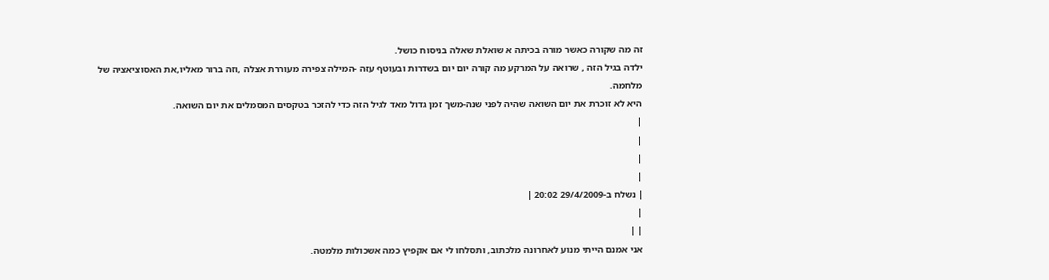זה מה שקורה כאשר מורה בכיתה א שואלת שאלה בניסוח כושל.
ילדה בגיל הזה , שרואה על המרקע מה קורה יום יום בשדרות ובעוטף עזה -המילה צפירה מעוררת אצלה ,וזה ברור מאליו,את האסוציאציה של מלחמה.
היא לא זוכרת את יום השואה שהיה לפני שנה-משך זמן גדול מאד לגיל הזה כדי להזכר בטקסים המסמלים את יום השואה.
|
|
|
|
| נשלח ב-29/4/2009 20:02 |
|
| |
אני אמנם הייתי מנוע לאחרונה מלכתוב, ותסלחו לי אם אקפיץ כמה אשכולות מלמטה.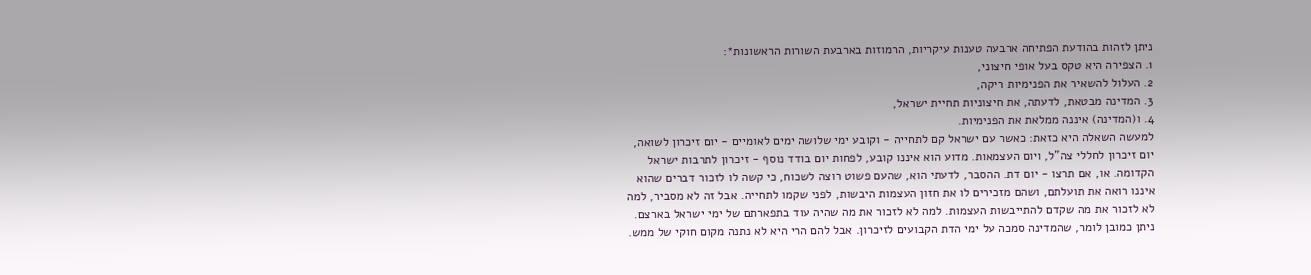ניתן לזהות בהודעת הפתיחה ארבעה טענות עיקריות, הרמוזות בארבעת השורות הראשונות*:
1. הצפירה היא טקס בעל אופי חיצוני,
2. העלול להשאיר את הפנימיות ריקה,
3. המדינה מבטאת, לדעתה, את חיצוניות תחיית ישראל,
4. ו(המדינה) איננה ממלאת את הפנימיות.
למעשה השאלה היא כזאת: כאשר עם ישראל קם לתחייה - וקובע ימי שלושה ימים לאומיים - יום זיכרון לשואה, יום זיכרון לחללי צה"ל, ויום העצמאות. מדוע הוא איננו קובע, לפחות יום בודד נוסף - זיכרון לתרבות ישראל הקדומה. או, אם תרצו - יום דת. ההסבר, לדעתי הוא, שהעם פשוט רוצה לשכוח, כי קשה לו לזכור דברים שהוא איננו רואה את תועלתם, ושהם מזכירים לו את חזון העצמות היבשות, לפני שקמו לתחייה. אבל זה לא מסביר, למה לא לזכור את מה שקדם להתייבשות העצמות. למה לא לזכור את מה שהיה עוד בתפארתם של ימי ישראל בארצם.
ניתן כמובן לומר, שהמדינה סמכה על ימי הדת הקבועים לזיכרון. אבל להם הרי היא לא נתנה מקום חוקי של ממש.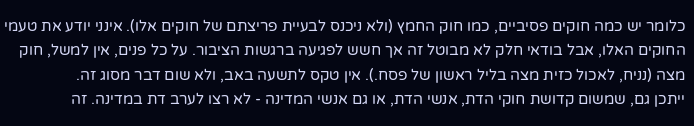כלומר יש כמה חוקים פסיביים, כמו חוק החמץ (ולא ניכנס לבעיית פריצתם של חוקים אלו). אינני יודע את טעמי החוקים האלו, אבל בודאי חלק לא מבוטל זה אך חשש לפגיעה ברגשות הציבור. על כל פנים, אין למשל, חוק מצה (נניח, לאכול כזית מצה בליל ראשון של פסח.). אין טקס לתשעה באב, ולא שום דבר מסוג זה.
ייתכן גם, שמשום קדושת חוקי הדת, אנשי הדת, או גם אנשי המדינה - לא רצו לערב דת במדינה. זה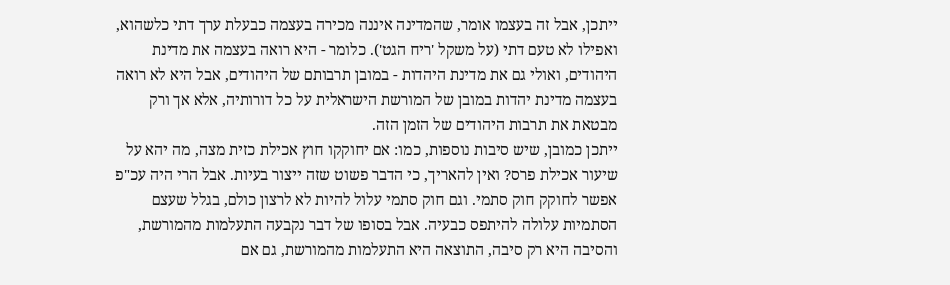ייתכן, אבל זה בעצמו אומר, שהמדינה איננה מכירה בעצמה כבעלת ערך דתי כלשהוא, ואפילו לא טעם דתי (על משקל 'ריח הגט'). כלומר - היא רואה בעצמה את מדינת היהודים, ואולי גם את מדינת היהדות - במובן תרבותם של היהודים, אבל היא לא רואה בעצמה מדינת יהדות במובן של המורשת הישראלית על כל דורותיה, אלא אך ורק מבטאת את תרבות היהודים של הזמן הזה.
ייתכן כמובן, שיש סיבות נוספות, כמו: אם יחוקקו חוץ אכילת כזית מצה, מה יהא על שיעור אכילת פרס? ואין להאריך, כי הדבר פשוט שזה ייצור בעיות. אבל הרי היה עכ"פ אפשר לחוקק חוק סתמי. וגם חוק סתמי עלול להיות לא לרצון כולם, בגלל שעצם הסתמיות עלולה להיתפס כבעיה. אבל בסופו של דבר נקבעה התעלמות מהמורשת, והסיבה היא רק סיבה, התוצאה היא התעלמות מהמורשת, גם אם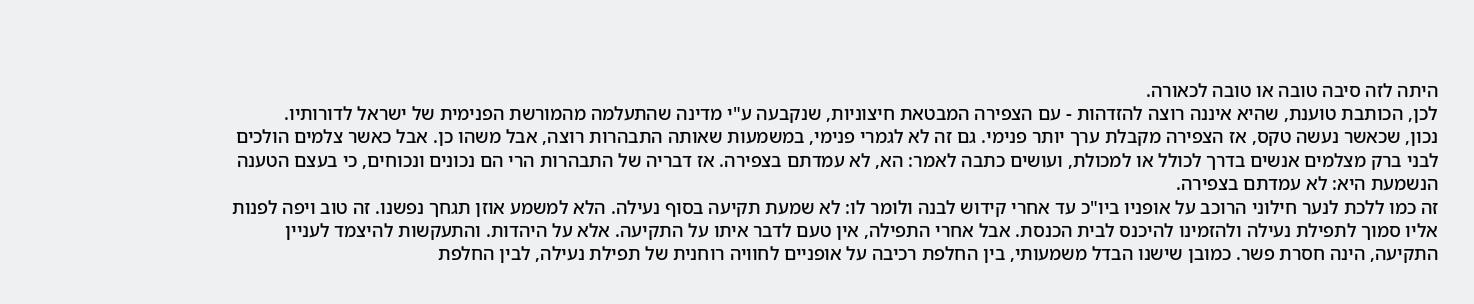היתה לזה סיבה טובה או טובה לכאורה.
לכן, הכותבת טוענת, שהיא איננה רוצה להזדהות - עם הצפירה המבטאת חיצוניות, שנקבעה ע"י מדינה שהתעלמה מהמורשת הפנימית של ישראל לדורותיו.
נכון, שכאשר נעשה טקס, אז הצפירה מקבלת ערך יותר פנימי. גם זה לא לגמרי פנימי, במשמעות שאותה התבהרות רוצה, אבל משהו כן. אבל כאשר צלמים הולכים לבני ברק מצלמים אנשים בדרך לכולל או למכולת, ועושים כתבה לאמר: הא, לא עמדתם בצפירה. אז דבריה של התבהרות הרי הם נכונים ונכוחים, כי בעצם הטענה הנשמעת היא: לא עמדתם בצפירה.
זה כמו ללכת לנער חילוני הרוכב על אופניו ביו"כ עד אחרי קידוש לבנה ולומר לו: לא שמעת תקיעה בסוף נעילה. הלא למשמע אוזן תגחך נפשנו. זה טוב ויפה לפנות אליו סמוך לתפילת נעילה ולהזמינו להיכנס לבית הכנסת. אבל אחרי התפילה, אין טעם לדבר איתו על התקיעה. אלא על היהדות. והתעקשות להיצמד לעניין התקיעה, הינה חסרת פשר. כמובן שישנו הבדל משמעותי, בין החלפת רכיבה על אופניים לחוויה רוחנית של תפילת נעילה, לבין החלפת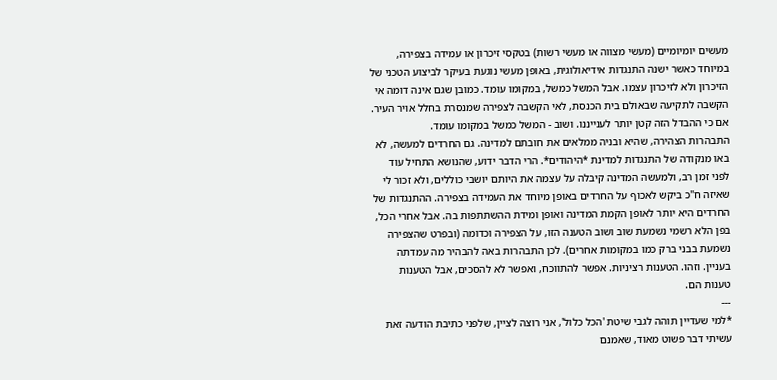מעשים יומיומיים (מעשי מצווה או מעשי רשות) בטקסי זיכרון או עמידה בצפירה, במיוחד כאשר ישנה התנגדות אידיאולוגית, באופן מעשי נוגעת בעיקר לביצוע הטכני של הזיכרון ולא לזיכרון עצמו. אבל המשל כמשל, במקומו עומד. כמובן שגם אינה דומה אי הקשבה לתקיעה שבאולם בית הכנסת, לאי הקשבה לצפירה שמנסרת בחלל אויר העיר. אם כי ההבדל הזה קטן יותר לענייננו. ושוב - המשל כמשל במקומו עומד.
התבהרות הצהירה, שהיא ובניה ממלאים את חובתם למדינה. גם החרדים למעשה, לא באו מנקודה של התנגדות למדינת *היהודים*. הרי הדבר ידוע, שהנושא התחיל עוד לפני זמן רב, ולמעשה המדינה קיבלה על עצמה את היותם יושבי כוללים, ולא זכור לי שאיזה ח"כ ביקש לאכוף על החרדים באופן מיוחד את העמידה בצפירה. ההתנגדות של החרדים היא יותר לאופן הקמת המדינה ואופן ומידת ההשתתפות בה. אבל אחרי הכל, בפן הלא רשמי נשמעת שוב ושוב הטענה הזו, על הצפירה וכדומה (ובפרט שהצפירה נשמעת בבני ברק כמו במקומות אחרים). לכן התבהרות באה להבהיר מה עמדתה בעניין. וזהו. הטענות רציניות. אפשר להתווכח, ואפשר לא להסכים, אבל הטענות טענות הם.
---
*למי שעדיין תוהה לגבי שיטת 'הכל כלול', אני רוצה לציין, שלפני כתיבת הודעה זאת עשיתי דבר פשוט מאוד, שאמנם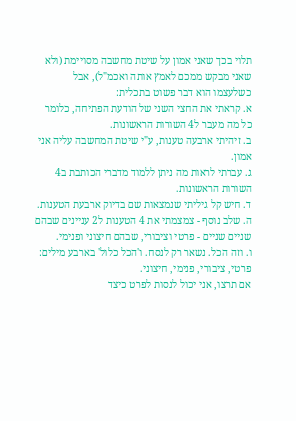תלוי בכך שאני אמון על שיטת מחשבה מסויימת (ולא שאני מבקש ממכם לאמץ אותה ואכמ"ל), אבל כשלעצמו הוא דבר פשוט בתכלית:
א. קראתי את החצי השני של הודעת הפתיחה, כלומר כל מה מעבר ל4 השורות הראשונות.
ב. זיהיתי ארבעה טענות, ע"י שיטת המחשבה עליה אני אמון.
ג. עברתי לראות מה ניתן ללמוד מדברי הכותבת ב4 השורות הראשונות.
ד. חיש קל גיליתי שנמצאות שם בדיוק ארבעת הטענות.
ה. שלב נוסף - צמצמתי את 4 הטענות ל2 עניינים שבהם שניים שניים - פרטי וציבורי, שבהם חיצוני ופנימי.
ו. וזה הכל. נשאר רק לנסח. ו'הכל כלול' בארבע מילים: פרטי, ציבורי, פנימי, חיצוני.
אם תרצו, אני יכול לנסות לפרט כיצד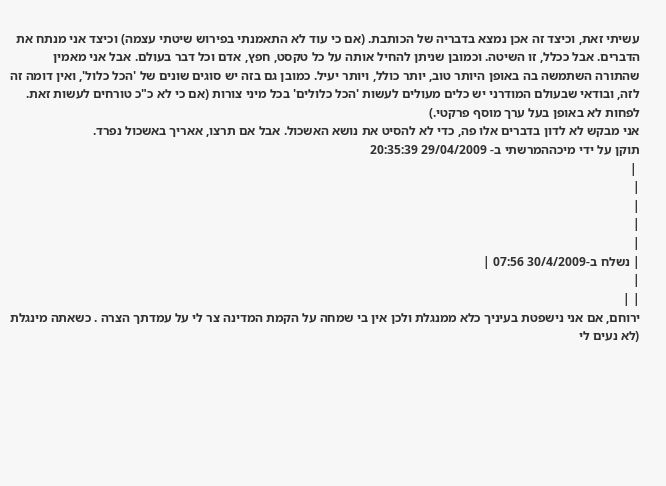עשיתי זאת, וכיצד זה אכן נמצא בדבריה של הכותבת. (אם כי עוד לא התאמנתי בפירוש שיטתי עצמה) וכיצד אני מנתח את הדברים. אבל ככלל, זו השיטה. וכמובן שניתן להחיל אותה על כל טקסט, חפץ, אדם וכל דבר בעולם. אבל אני מאמין שהתורה השתמשה בה באופן היותר טוב, יותר כולל, ויותר יעיל. כמובן גם בזה יש סוגים שונים של 'הכל כלול', ואין דומה זה לזה, ובודאי שבעולם המודרני יש כלים מעולים לעשות 'הכל כלולים' בכל מיני צורות (אם כי לא כ"כ טורחים לעשות זאת. לפחות לא באופן בעל ערך מוסף פרקטי.)
אני מבקש לא לדון בדברים אלו פה, כדי לא להסיט את נושא האשכול. אבל אם תרצו, אאריך באשכול נפרד.
תוקן על ידי מיכההמרשתי ב- 29/04/2009 20:35:39
 |
|
|
|
|
| נשלח ב-30/4/2009 07:56 |
|
| |
ירוחם, אם אני נישפטת בעיניך כלא ממנגלת ולכן אין בי שמחה על הקמת המדינה צר לי על עמדתך הצרה . כשאתה מינגלת (לא נעים לי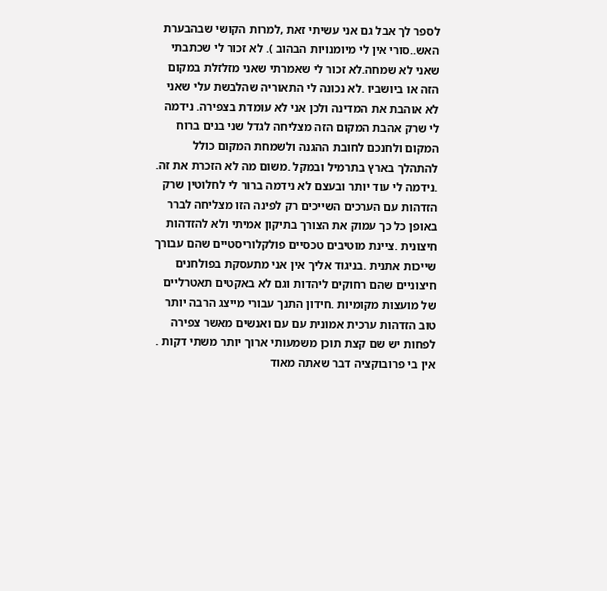לספר לך אבל גם אני עשיתי זאת ,למרות הקושי שבהבערת האש..סורי אין לי מיומנויות הבהוב ). לא זכור לי שכתבתי שאני לא שמחה.לא זכור לי שאמרתי שאני מזלזלת במקום הזה או ביושביו .לא נכונה לי התאוריה שהלבשת עלי שאני לא אוהבת את המדינה ולכן אני לא עומדת בצפירה. נידמה לי שרק אהבת המקום הזה מצליחה לגדל שני בנים ברוח המקום ולחנכם לחובת ההגנה ולשמחת המקום כולל להתהלך בארץ בתרמיל ובמקל .משום מה לא הזכרת את זה. .נידמה לי עוד יותר ובעצם לא נידמה ברור לי לחלוטין שרק הזדהות עם הערכים השייכים רק לפינה הזו מצליחה לברר באופן כל כך עמוק את הצורך בתיקון אמיתי ולא להזדהות חיצונית .ציינת מוטיבים טכסיים פולקלוריסטיים שהם עבורך שייכות אתנית .בניגוד אליך אין אני מתעסקת בפולחנים חיצוניים שהם רחוקים ליהדות וגם לא באקטים תאטרליים של מועצות מקומיות .חידון התנך עבורי מייצג הרבה יותר טוב הזדהות ערכית אמונית עם עם ואנשים מאשר צפירה לפחות יש שם קצת תוכן משמעותי ארוך יותר משתי דקות . אין בי פרובוקציה דבר שאתה מאוד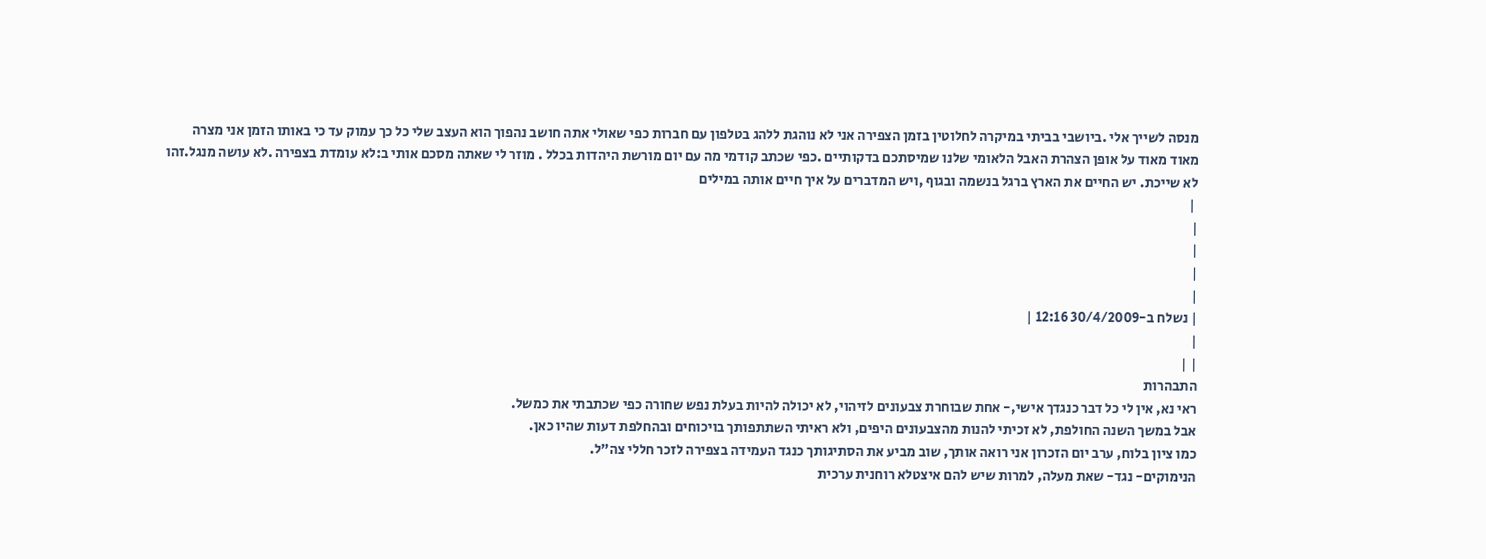מנסה לשייך אלי .ביושבי בביתי במיקרה לחלוטין בזמן הצפירה אני לא נוהגת ללהג בטלפון עם חברות כפי שאולי אתה חושב נהפוך הוא העצב שלי כל כך עמוק עד כי באותו הזמן אני מצרה מאוד מאוד על אופן הצהרת האבל הלאומי שלנו שמיסתכם בדקותיים .כפי שכתב קודמי מה עם יום מורשת היהדות בכלל . מוזר לי שאתה מסכם אותי ב:לא עומדת בצפירה .לא עושה מנגל.זהו לא שייכת. יש החיים את הארץ ברגל בנשמה ובגוף ,ויש המדברים על איך חיים אותה במילים
 |
|
|
|
|
| נשלח ב-30/4/2009 12:16 |
|
| |
התבהרות
ראי נא, אין לי כל דבר כנגדך אישי,- אחת שבוחרת צבעונים לזיהוי, לא יכולה להיות בעלת נפש שחורה כפי שכתבתי את כמשל.
אבל במשך השנה החולפת, לא זכיתי להנות מהצבעונים היפים, ולא ראיתי השתתפותך בויכוחים ובהחלפת דעות שהיו כאן.
כמו ציון בלוח, ערב יום הזכרון אני רואה אותך, שוב מביע את הסתיגותך כנגד העמידה בצפירה לזכר חללי צה"ל.
הנימוקים- נגד- שאת מעלה, למרות שיש להם איצטלא רוחנית ערכית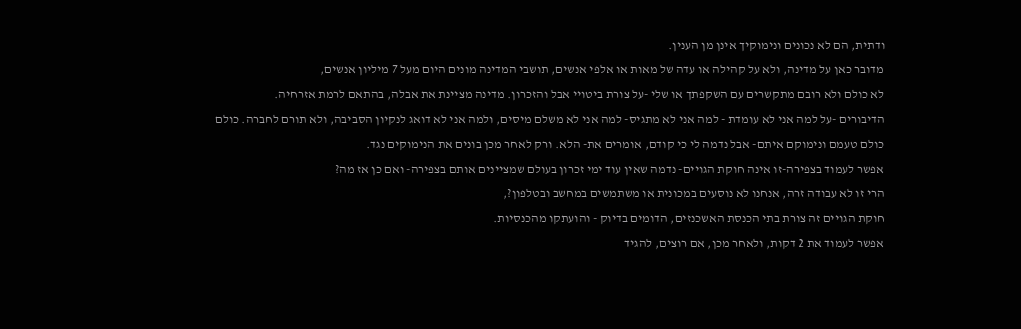ודתית, הם לא נכונים ונימוקיך אינן מן הענין.
מדובר כאן על מדינה, ולא על קהילה או עדה של מאות או אלפי אנשים, תושבי המדינה מונים היום מעל 7 מיליון אנשים,
לא כולם ולא רובם מתקשרים עם השקפתך או שלי -על צורת ביטויי אבל והזכרון. מדינה מציינת את אבלה, בהתאם לרמת אזרחיה.
הדיבורים -על למה אני לא עומדת - למה אני לא מתגיס- למה אני לא משלם מיסים, ולמה אני לא דואג לנקיון הסביבה, ולא תורם לחברה. כולם כולם טעמם ונימוקם איתם- אבל נדמה לי כי קודם, אומרים את- הלא. ורק לאחר מכן בונים את הנימוקים נגד.
אפשר לעמוד בצפירה-זו אינה חוקת הגויים- נדמה שאין עוד ימי זכרון בעולם שמציינים אותם בצפירה- ואם כן אז מה?
הרי זו לא עבודה זרה, אנחנו לא נוסעים במכונית או משתמשים במחשב ובטלפון?,
חוקת הגויים זה צורת בתי הכנסת האשכנזים, הדומים בדיוק - והועתקו מהכנסיות.
אפשר לעמוד את 2 דקות, ולאחר מכן, אם רוצים, להגיד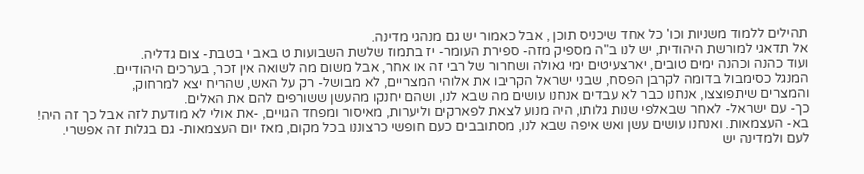תהילים ללמוד משניות וכו' כל אחד שיכניס תוכן , אבל כאמור יש גם מנהגי מדינה.
אל תדאגי למורשת היהודית, יש לנו ב"ה מספיק מזה- ספירת העומר- יז בתמוז שלשת השבועות ט באב י בטבת- צום גדליה.
ועוד כהנה וכהנה ימים טובים, יארצעיטים ימי גאולה ושחרור של רבי זה או אחר, אבל משום מה לשואה אין זכר, בערכים היהודיים.
המנגל כסימבול בדומה לקרבן הפסח, שבני ישראל הקריבו את אלוהי המצריים, לא מבושל- רק על האש, שהריח יצא למרחוק,
והמצרים שיתפוצצו, אנחנו כבר לא עבדים אנחנו עושים מה שבא לנו, ושהם יחנקו מהעשן ששורפים להם את האלים.
כך- עם ישראל- לאחר שבאלפי שנות גלותו, היה מנוע לצאת לפארקים וליערות, מאיסור ומפחד הגויים, -את אולי לא מודעת לזה אבל כך זה היה!
בא- העצמאות. ואנחנו עושים עשן ואש איפה שבא לנו, מסתובבים כעם חופשי כרצוננו בכל מקום, מאז יום העצמאות- גם בגלות זה אפשרי.
לעם ולמדינה יש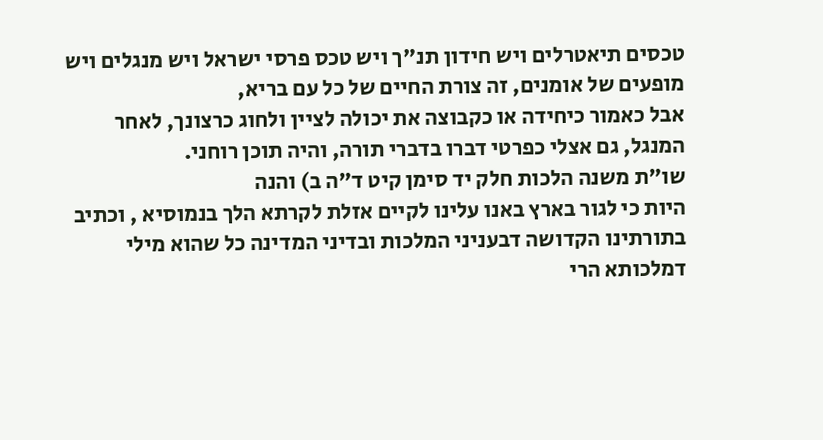טכסים תיאטרלים ויש חידון תנ"ך ויש טכס פרסי ישראל ויש מנגלים ויש מופעים של אומנים, זה צורת החיים של כל עם בריא,
אבל כאמור כיחידה או כקבוצה את יכולה לציין ולחוג כרצונך, לאחר המנגל, גם אצלי כפרטי דברו בדברי תורה, והיה תוכן רוחני.
שו"ת משנה הלכות חלק יד סימן קיט ד"ה ב) והנה
היות כי לגור בארץ באנו עלינו לקיים אזלת לקרתא הלך בנמוסיא , וכתיב בתורתינו הקדושה דבעניני המלכות ובדיני המדינה כל שהוא מילי דמלכותא הרי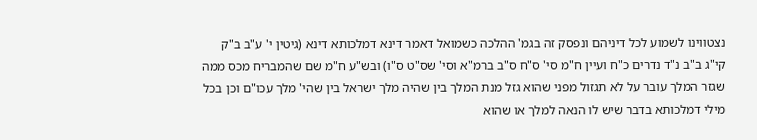נצטווינו לשמוע לכל דיניהם ונפסק זה בגמ' ההלכה כשמואל דאמר דינא דמלכותא דינא (גיטין י' ע"ב ב"ק קי"ג ב"ב נ"ד נדרים כ"ח ועיין ח"מ סי' ס"ח ס"ב ברמ"א וסי' שס"ט ס"ו) ובש"ע ח"מ שם שהמבריח מכס ממה שגזר המלך עובר על לא תגזול מפני שהוא גזל מנת המלך בין שהיה מלך ישראל בין שהי' מלך עכו"ם וכן בכל מילי דמלכותא בדבר שיש לו הנאה למלך או שהוא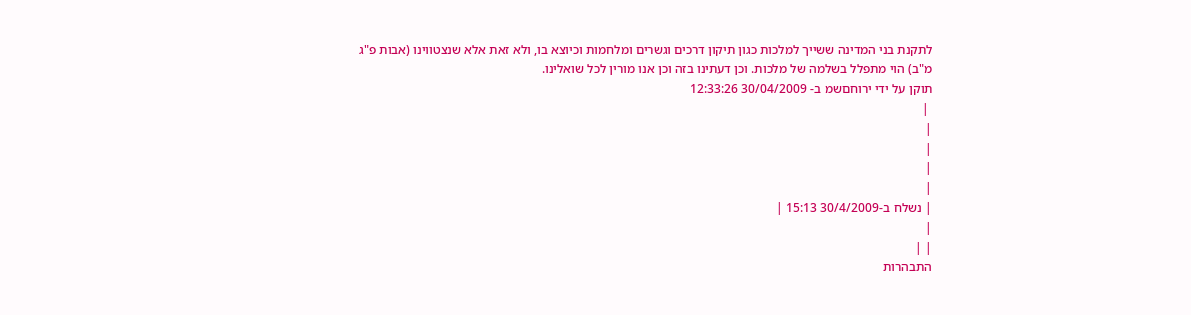לתקנת בני המדינה ששייך למלכות כגון תיקון דרכים וגשרים ומלחמות וכיוצא בו, ולא זאת אלא שנצטווינו (אבות פ"ג מ"ב) הוי מתפלל בשלמה של מלכות. וכן דעתינו בזה וכן אנו מורין לכל שואלינו.
תוקן על ידי ירוחםשמ ב- 30/04/2009 12:33:26
 |
|
|
|
|
| נשלח ב-30/4/2009 15:13 |
|
| |
התבהרות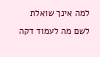למה אינך שואלת לשם מה לעמוד דקה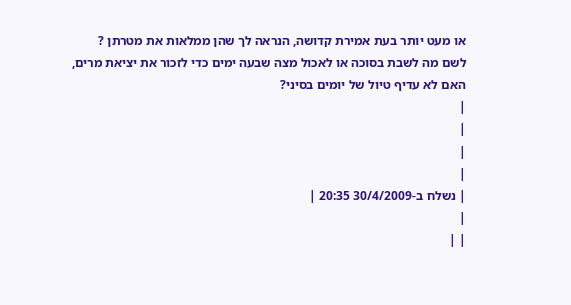או מעט יותר בעת אמירת קדושה, הנראה לך שהן ממלאות את מטרתן ?
לשם מה לשבת בסוכה או לאכול מצה שבעה ימים כדי לזכור את יציאת מרים, האם לא עדיף טיול של יומים בסיני?
|
|
|
|
| נשלח ב-30/4/2009 20:35 |
|
| |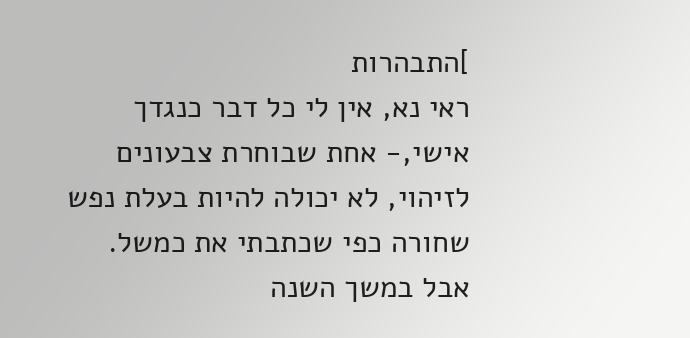]התבהרות
ראי נא, אין לי כל דבר כנגדך אישי,- אחת שבוחרת צבעונים לזיהוי, לא יכולה להיות בעלת נפש שחורה כפי שכתבתי את כמשל.
אבל במשך השנה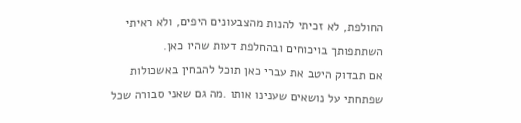החולפת, לא זכיתי להנות מהצבעונים היפים, ולא ראיתי השתתפותך בויכוחים ובהחלפת דעות שהיו כאן.
אם תבדוק היטב את עברי כאן תוכל להבחין באשכולות שפתחתי על נושאים שענינו אותו .מה גם שאני סבורה שכל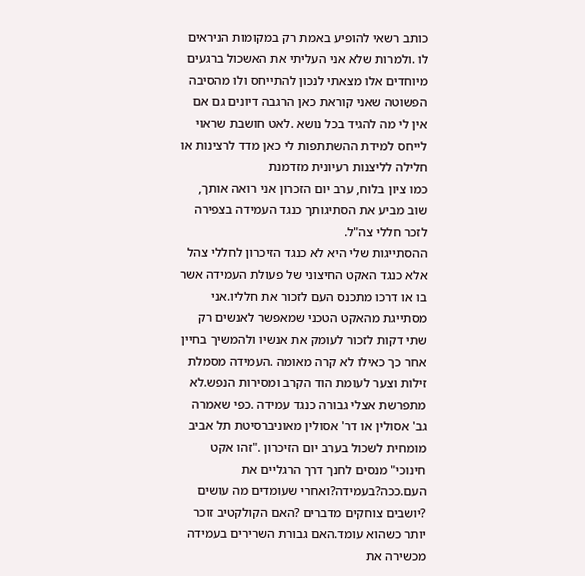כותב רשאי להופיע באמת רק במקומות הניראים לו .ולמרות שלא אני העליתי את האשכול ברגעים מיוחדים אלו מצאתי לנכון להתייחס ולו מהסיבה הפשוטה שאני קוראת כאן הרגבה דיונים גם אם אין לי מה להגיד בכל נושא .לאט חושבת שראוי לייחס למידת ההשתתפות לי כאן מדד לרצינות או חלילה לליצנות רעיונית מזדמנת
כמו ציון בלוח, ערב יום הזכרון אני רואה אותך, שוב מביע את הסתיגותך כנגד העמידה בצפירה לזכר חללי צה"ל.
ההסתייגות שלי היא לא כנגד הזיכרון לחללי צהל אלא כנגד האקט החיצוני של פעולת העמידה אשר בו או דרכו מתכנס העם לזכור את חלליו.אני מסתייגת מהאקט הטכני שמאפשר לאנשים רק שתי דקות לזכור לעומק את אנשיו ולהמשיך בחיין אחר כך כאילו לא קרה מאומה .העמידה מסמלת זילות וצער לעומת הוד הקרב ומסירות הנפש.לא מתפרשת אצלי גבורה כנגד עמידה .כפי שאמרה גב' אסולין או דר' אסולין מאוניברסיטת תל אביב מומחית לשכול בערב יום הזיכרון ."זהו אקט חינוכי" מנסים לחנך דרך הרגליים את העם.ככה?בעמידה?ואחרי שעומדים מה עושים ?יושבים צוחקים מדברים ?האם הקולקטיב זוכר יותר כשהוא עומד.האם גבורת השרירים בעמידה מכשירה את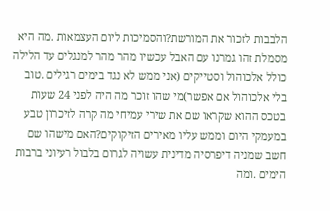הלבבות לזכור את המורשת?והסמיכות ליום העצמאות .מה היא מסמלת זהו גמרנו עם האבל עכשיו מהר מהר למנגלים עד הלילה כולל אלכוהול וסטייקים (אני ממש לא נגד בימים רגילים .טוב בלי אלכוהול אם אפשר)מי שהו זוכר מה היה לפני 24 שעות בטכס ההוא שקראו שם את שירי עמיחי מה קרה לזיכרון טבע במעמקי היום וממש עליו מאירים הזיקוקים?האם מישהו שם חשב שמניה דיפרסיה מדינית עשויה לגרום בלבול רעיוני ברבות הימים .ומה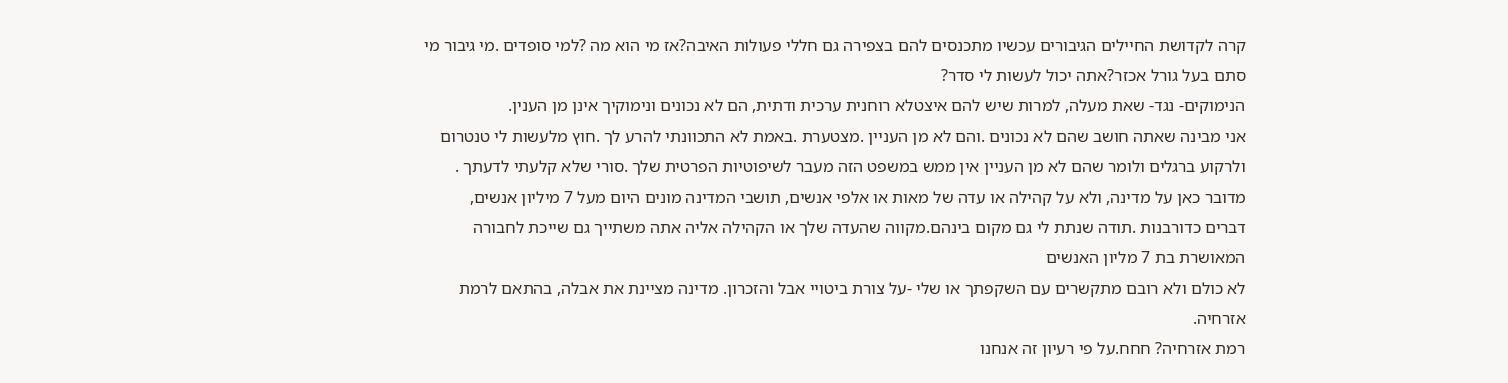קרה לקדושת החיילים הגיבורים עכשיו מתכנסים להם בצפירה גם חללי פעולות האיבה?אז מי הוא מה ?למי סופדים .מי גיבור מי סתם בעל גורל אכזר?אתה יכול לעשות לי סדר?
הנימוקים- נגד- שאת מעלה, למרות שיש להם איצטלא רוחנית ערכית ודתית, הם לא נכונים ונימוקיך אינן מן הענין.
אני מבינה שאתה חושב שהם לא נכונים .והם לא מן העניין .מצטערת .באמת לא התכוונתי להרע לך .חוץ מלעשות לי טנטרום ולרקוע ברגלים ולומר שהם לא מן העניין אין ממש במשפט הזה מעבר לשיפוטיות הפרטית שלך .סורי שלא קלעתי לדעתך .
מדובר כאן על מדינה, ולא על קהילה או עדה של מאות או אלפי אנשים, תושבי המדינה מונים היום מעל 7 מיליון אנשים,
דברים כדורבנות .תודה שנתת לי גם מקום בינהם.מקווה שהעדה שלך או הקהילה אליה אתה משתייך גם שייכת לחבורה המאושרת בת 7 מליון האנשים
לא כולם ולא רובם מתקשרים עם השקפתך או שלי -על צורת ביטויי אבל והזכרון. מדינה מציינת את אבלה, בהתאם לרמת אזרחיה.
רמת אזרחיה? חחח.על פי רעיון זה אנחנו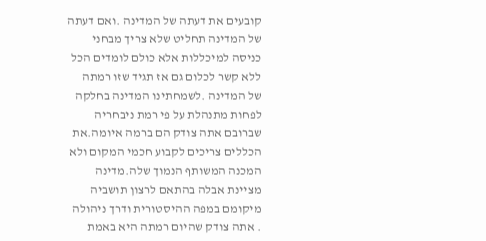קובעים את דעתה של המדינה .ואם דעתה של המדינה תחליט שלא צריך מבחני כניסה למיכללות אלא כולם לומדים הכל ללא קשר לכלום גם אז תגיד שזו רמתה של המדינה .לשמחתינו המדינה בחלקה לפחות מתנהלת על פי רמת ניבחריה שברובם אתה צודק הם ברמה איומה.את הכללים צריכים לקבוע חכמי המקום ולא המכנה המשותף הנמוך שלה.מדינה מציינת אבלה בהתאם לרצון תושביה מיקומם במפה ההיסטורית ודרך ניהולה . אתה צודק שהיום רמתה היא באמת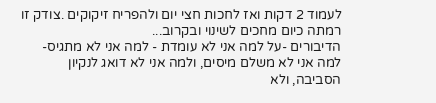לעמוד 2 דקות ואז לחכות חצי יום ולהפריח זיקוקים .צודק זו רמתה כיום מחכים לשינוי ובקרוב...
הדיבורים -על למה אני לא עומדת - למה אני לא מתגיס- למה אני לא משלם מיסים, ולמה אני לא דואג לנקיון הסביבה, ולא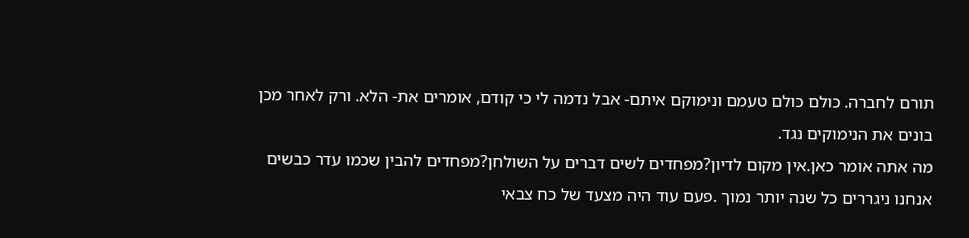תורם לחברה. כולם כולם טעמם ונימוקם איתם- אבל נדמה לי כי קודם, אומרים את- הלא. ורק לאחר מכן בונים את הנימוקים נגד.
מה אתה אומר כאן.אין מקום לדיון?מפחדים לשים דברים על השולחן?מפחדים להבין שכמו עדר כבשים אנחנו ניגררים כל שנה יותר נמוך .פעם עוד היה מצעד של כח צבאי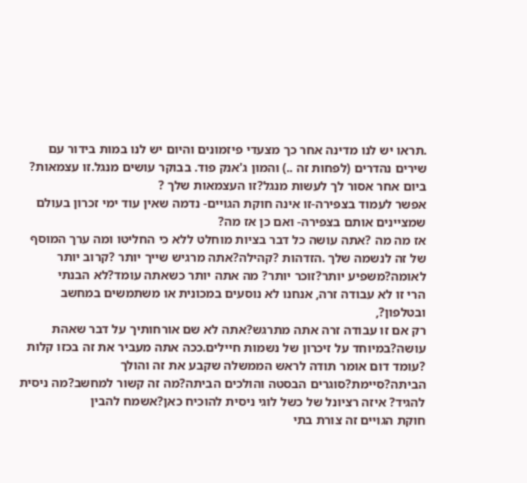.תראו יש לנו מדינה אחר כך מצעדי פיזמונים והיום יש לנו במות בידור עם שירים נהדרים (לפחות זה ..) והמון ג'אנק פוד. בבוקר עושים מנגל.זו עצמאות? ביום אחר אסור לך לעשות מנגל?זו העצמאות שלך ?
אפשר לעמוד בצפירה-זו אינה חוקת הגויים- נדמה שאין עוד ימי זכרון בעולם שמציינים אותם בצפירה- ואם כן אז מה?
אז מה מה ?אתה עושה כל דבר בציות מוחלט ללא כי החליטו ומה ערך המוסף של זה לנשמה שלך .הזדהות ?קהילה?אתה מרגיש שייך יותר ?קרוב יותר לאומה?משפיע יותר?זוכר יותר? מה אתה יותר כשאתה עומד?לא הבנתי
הרי זו לא עבודה זרה, אנחנו לא נוסעים במכונית או משתמשים במחשב ובטלפון?,
רק אם זו עבודה זרה אתה מתרגש?אתה לא שם אורחותיך על דבר שאהת עושה?במיוחד על זיכרון של נשמות חיילים.ככה אתה מעביר את זה בכזו קלות ?עומד דום אומר תודה לראש הממשלה שקבע את זה והולך הביתה?סיימת?סוגרים הבסטה והולכים הביתה?מה זה קשור למחשב?מה ניסית להגיד? איזה רציונל של כשל לוגי ניסית להוכיח כאן?אשמח להבין
חוקת הגויים זה צורת בתי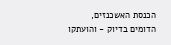הכנסת האשכנזים, הדומים בדיוק - והועתקו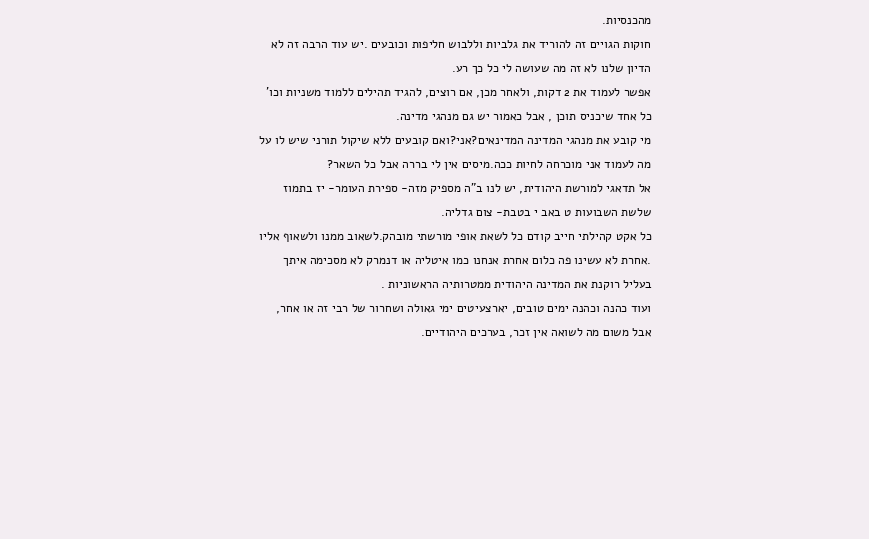מהכנסיות.
חוקות הגויים זה להוריד את גלביות וללבוש חליפות וכובעים .יש עוד הרבה זה לא הדיון שלנו לא זה מה שעושה לי כל כך רע.
אפשר לעמוד את 2 דקות, ולאחר מכן, אם רוצים, להגיד תהילים ללמוד משניות וכו' כל אחד שיכניס תוכן , אבל כאמור יש גם מנהגי מדינה.
מי קובע את מנהגי המדינה המדינאים?אני?ואם קובעים ללא שיקול תורני שיש לו על מה לעמוד אני מוכרחה לחיות ככה.מיסים אין לי בררה אבל כל השאר?
אל תדאגי למורשת היהודית, יש לנו ב"ה מספיק מזה- ספירת העומר- יז בתמוז שלשת השבועות ט באב י בטבת- צום גדליה.
כל אקט קהילתי חייב קודם כל לשאת אופי מורשתי מובהק.לשאוב ממנו ולשאוף אליו .אחרת לא עשינו פה כלום אחרת אנחנו כמו איטליה או דנמרק לא מסכימה איתך בעליל רוקנת את המדינה היהודית ממטרותיה הראשוניות .
ועוד כהנה וכהנה ימים טובים, יארצעיטים ימי גאולה ושחרור של רבי זה או אחר, אבל משום מה לשואה אין זכר, בערכים היהודיים.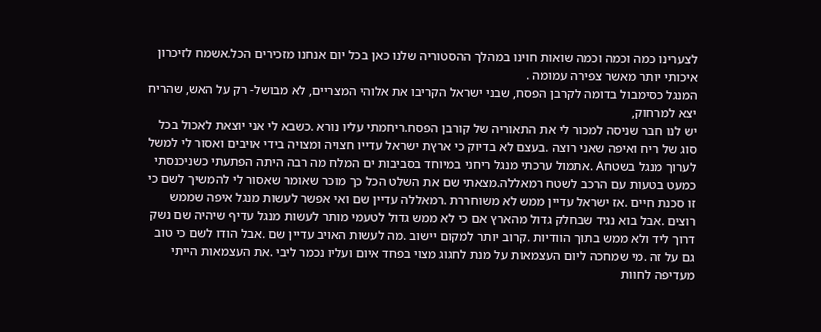לצערינו כמה וכמה וכמה שואות חוינו במהלך ההסטוריה שלנו כאן בכל יום אנחנו מזכירים הכל.אשמח לזיכרון איכותי יותר מאשר צפירה עמומה .
המנגל כסימבול בדומה לקרבן הפסח, שבני ישראל הקריבו את אלוהי המצריים, לא מבושל- רק על האש, שהריח יצא למרחוק,
יש לנו חבר שניסה למכור לי את התאוריה של קורבן הפסח.ריחמתי עליו נורא .כשבא לי אני יוצאת לאכול בכל סוג של ריח ואיפה שאני רוצה .בעצם לא בדיוק כי ארץת ישראל עדייו חצויה ומצויה בידי אויבים ואסור לי למשל לערוך מנגל בשטחA .אתמול ערכתי מנגל ריחני במיוחד בסביבות ים המלח מה רבה היתה הפתעתי כשניכנסתי כמעט בטעות עם הרכב לשטח רמאללה.מצאתי שם את השלט הכל כך מוכר שאומר שאסור לי להמשיך לשם כי זו סכנת חיים .אז ישראל עדיין ממש לא משוחררת .רמאללה עדיין שם ואי אפשר לעשות מנגל איפה שממש רוצים .אבל בוא נגיד שבחלק גדול מהארץ אם כי לא ממש גדול לטעמי מותר לעשות מנגל עדיף שיהיה שם נשק דרוך ליד ולא ממש בתוך הוודיות .קרוב יותר למקום יישוב .מה לעשות האויב עדיין שם .אבל הודו לשם כי טוב גם על זה .מי שמחכה ליום העצמאות על מנת לחגוג מצוי בפחד איום ועליו נכמר ליבי .את העצמאות הייתי מעדיפה לחוות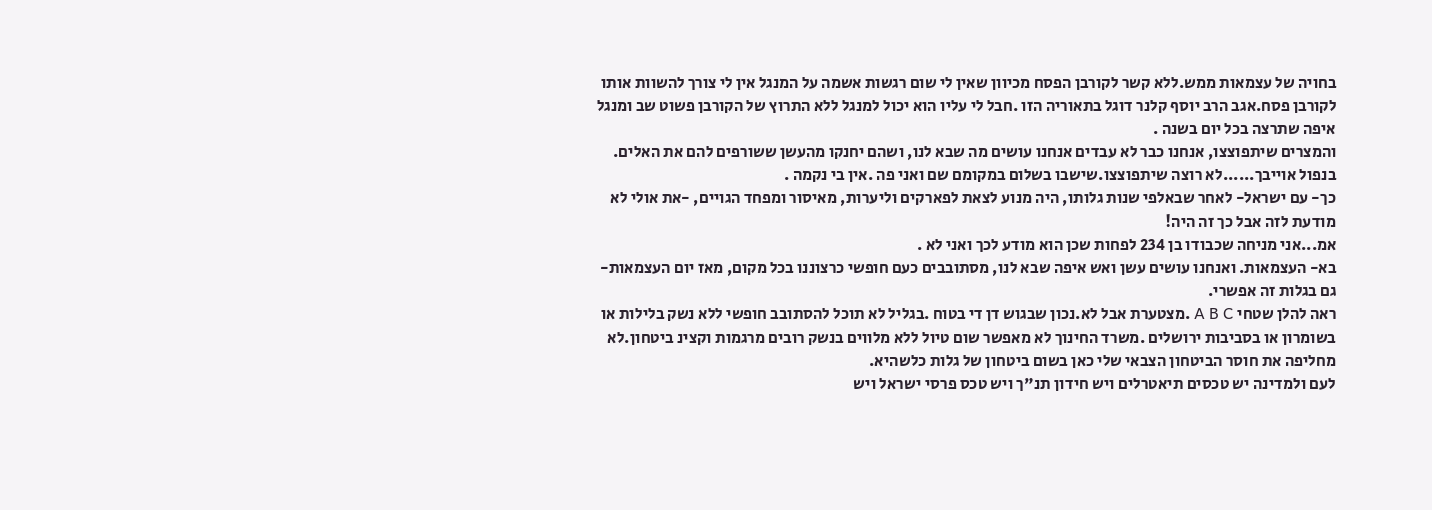בחויה של עצמאות ממש.ללא קשר לקורבן הפסח מכיוון שאין לי שום רגשות אשמה על המנגל אין לי צורך להשוות אותו לקורבן פסח.אגב הרב יוסף קלנר דוגל בתאוריה הזו .חבל לי עליו הוא יכול למנגל ללא התרוץ של הקורבן פשוט שב ומנגל איפה שתרצה בכל יום בשנה .
והמצרים שיתפוצצו, אנחנו כבר לא עבדים אנחנו עושים מה שבא לנו, ושהם יחנקו מהעשן ששורפים להם את האלים.
בנפול אוייבך......לא רוצה שיתפוצצו.שישבו בשלום במקומם שם ואני פה .אין בי נקמה .
כך- עם ישראל- לאחר שבאלפי שנות גלותו, היה מנוע לצאת לפארקים וליערות, מאיסור ומפחד הגויים, -את אולי לא מודעת לזה אבל כך זה היה!
אמ...אני מניחה שכבודו בן 234 לפחות שכן הוא מודע לכך ואני לא .
בא- העצמאות. ואנחנו עושים עשן ואש איפה שבא לנו, מסתובבים כעם חופשי כרצוננו בכל מקום, מאז יום העצמאות- גם בגלות זה אפשרי.
ראה להלן שטחי A B C .מצטערת אבל לא.נכון שבגוש דן די בטוח .בגליל לא תוכל להסתובב חופשי ללא נשק בלילות או בשומרון או בסביבות ירושלים .משרד החינוך לא מאפשר שום טיול ללא מלווים בנשק רובים מרגמות וקצינ ביטחון.לא מחליפה את חוסר הביטחון הצבאי שלי כאן בשום ביטחון של גלות כלשהיא.
לעם ולמדינה יש טכסים תיאטרלים ויש חידון תנ"ך ויש טכס פרסי ישראל ויש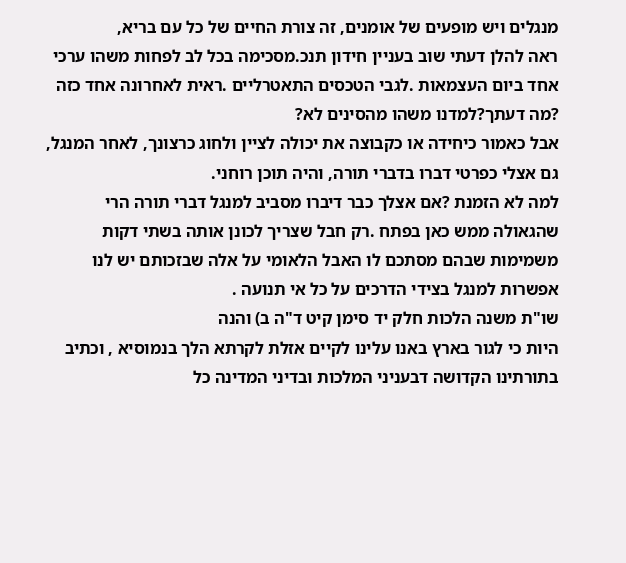מנגלים ויש מופעים של אומנים, זה צורת החיים של כל עם בריא,
ראה להלן דעתי שוב בעניין חידון תנכ.מסכימה בכל לב לפחות משהו ערכי אחד ביום העצמאות .לגבי הטכסים התאטרליים .ראית לאחרונה אחד כזה ?מה דעתך?למדנו משהו מהסינים לא?
אבל כאמור כיחידה או כקבוצה את יכולה לציין ולחוג כרצונך, לאחר המנגל, גם אצלי כפרטי דברו בדברי תורה, והיה תוכן רוחני.
למה לא הזמנת ?אם אצלך כבר דיברו מסביב למנגל דברי תורה הרי שהגאולה ממש כאן בפתח .רק חבל שצריך לכונן אותה בשתי דקות משמימות שבהם מסתכם לו האבל הלאומי על אלה שבזכותם יש לנו אפשרות למנגל בצידי הדרכים על כל אי תנועה .
שו"ת משנה הלכות חלק יד סימן קיט ד"ה ב) והנה
היות כי לגור בארץ באנו עלינו לקיים אזלת לקרתא הלך בנמוסיא , וכתיב בתורתינו הקדושה דבעניני המלכות ובדיני המדינה כל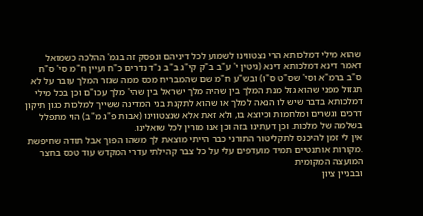שהוא מילי דמלכותא הרי נצטווינו לשמוע לכל דיניהם ונפסק זה בגמ' ההלכה כשמואל דאמר דינא דמלכותא דינא (גיטין י' ע"ב ב"ק קי"ג ב"ב נ"ד נדרים כ"ח ועיין ח"מ סי' ס"ח ס"ב ברמ"א וסי' שס"ט ס"ו) ובש"ע ח"מ שם שהמבריח מכס ממה שגזר המלך עובר על לא תגזול מפני שהוא גזל מנת המלך בין שהיה מלך ישראל בין שהי' מלך עכו"ם וכן בכל מילי דמלכותא בדבר שיש לו הנאה למלך או שהוא לתקנת בני המדינה ששייך למלכות כגון תיקון דרכים וגשרים ומלחמות וכיוצא בו, ולא זאת אלא שנצטווינו (אבות פ"ג מ"ב) הוי מתפלל בשלמה של מלכות. וכן דעתינו בזה וכן אנו מורין לכל שואלינו.
אין לי זמן להיכנס לתקליטור התורני כבר הייתי מוצאת לך משהו הפוך אבל תודה שחיפשת .מקורות אותנטיים תמיד מועדפים עלי על כל צבר קהילתי עדרי המקדש עוד טכס בחצר המועצה המקומית
ובבניין ציון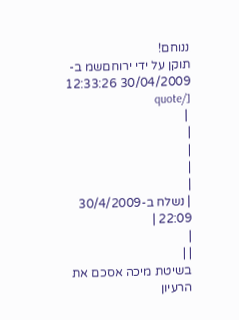ננוחם!
תוקן על ידי ירוחםשמ ב- 30/04/2009 12:33:26 [/quote
 |
|
|
|
|
| נשלח ב-30/4/2009 22:09 |
|
| |
בשיטת מיכה אסכם את הרעיון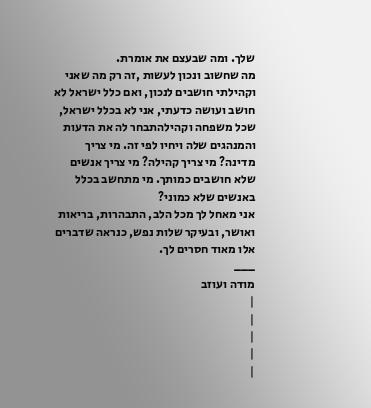שלך. ומה שבעצם את אומרת.
מה שחשוב ונכון לעשות ,זה רק מה שאני וקהילתי חושבים לנכון, ואם כלל ישראל לא חושב ועושה כדעתי, אני לא בכלל ישראל,
שכל משפחה וקהילהתבחר לה את הדעות והמנהגים שלה ויחיו לפי זה. מי צריך מדינה? מי צריך קהילה? מי צריך אנשים שלא חושבים כמותך. מי מתחשב בכלל באנשים שלא כמוני?
אני מאחל לך מכל הלב, התבהרות, בריאות ואושר, ובעיקר שלות נפש, כנראה שדברים אלו מאוד חסרים לך.
___
מודה ועוזב
|
|
|
|
|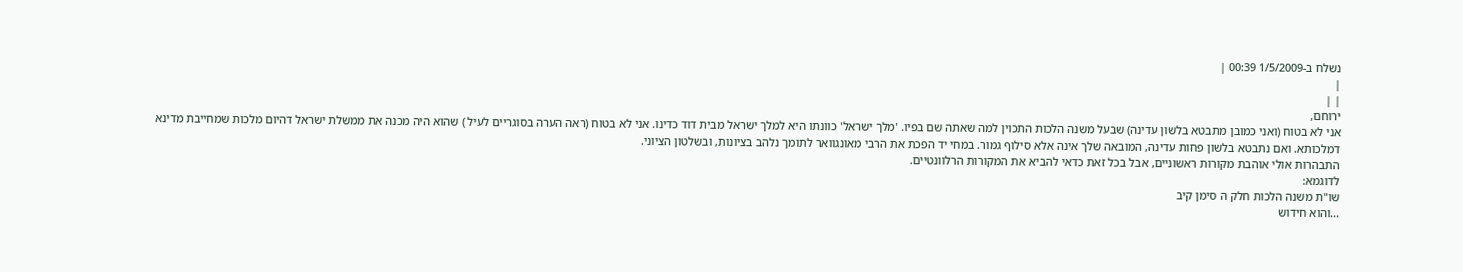נשלח ב-1/5/2009 00:39 |
|
| |
ירוחם,
אני לא בטוח (ואני כמובן מתבטא בלשון עדינה) שבעל משנה הלכות התכוין למה שאתה שם בפיו. 'מלך ישראל' כוונתו היא למלך ישראל מבית דוד כדינו. אני לא בטוח (ראה הערה בסוגריים לעיל ) שהוא היה מכנה את ממשלת ישראל דהיום מלכות שמחייבת מדינא דמלכותא. ואם נתבטא בלשון פחות עדינה, המובאה שלך אינה אלא סילוף גמור. במחי יד הפכת את הרבי מאונגוואר לתומך נלהב בציונות, ובשלטון הציוני.
התבהרות אולי אוהבת מקורות ראשוניים, אבל בכל זאת כדאי להביא את המקורות הרלוונטיים.
לדוגמא:
שו"ת משנה הלכות חלק ה סימן קיב
...והוא חידוש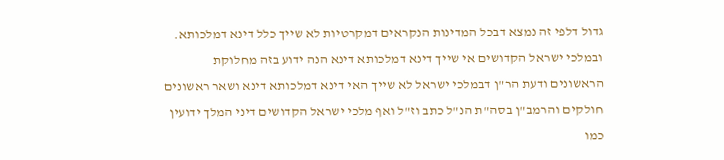גדול דלפי זה נמצא דבכל המדינות הנקראים דמקרטיות לא שייך כלל דינא דמלכותא.
ובמלכי ישראל הקדושים אי שייך דינא דמלכותא דינא הנה ידוע בזה מחלוקת הראשונים ודעת הר"ן דבמלכי ישראל לא שייך האי דינא דמלכותא דינא ושאר ראשונים חולקים והרמב"ן בסה"ת הנ"ל כתב וז"ל ואף מלכי ישראל הקדושים דיני המלך ידועין כמו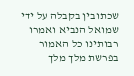שכתובין בקבלה על ידי שמואל הנביא ואמרו רבותינו כל האמור בפרשת מלך מלך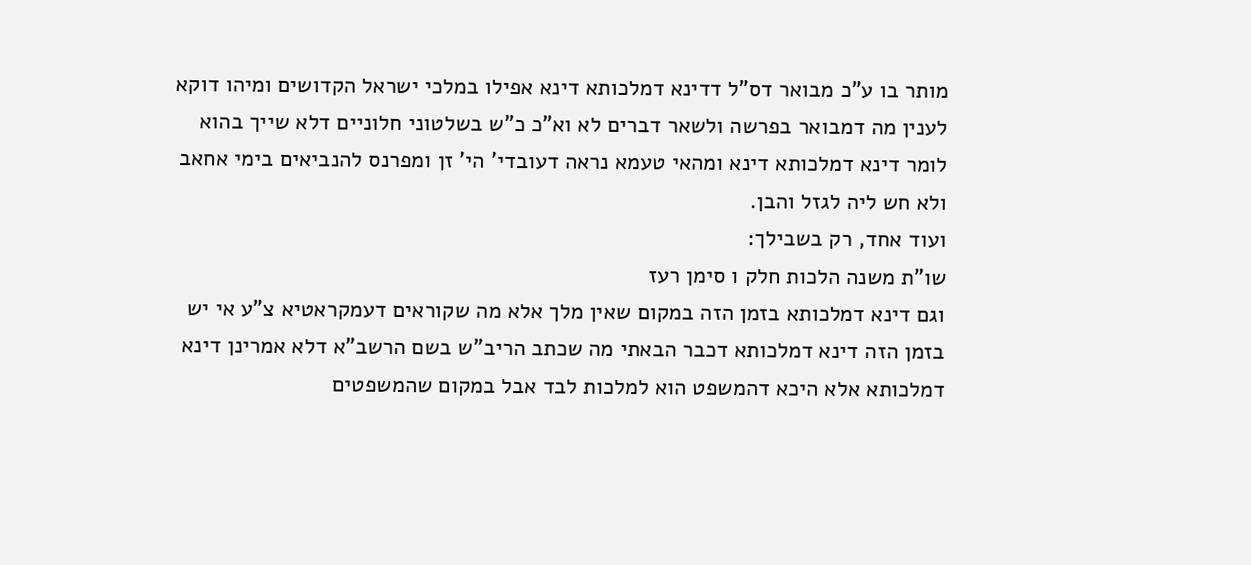מותר בו ע"כ מבואר דס"ל דדינא דמלכותא דינא אפילו במלכי ישראל הקדושים ומיהו דוקא לענין מה דמבואר בפרשה ולשאר דברים לא וא"כ כ"ש בשלטוני חלוניים דלא שייך בהוא לומר דינא דמלכותא דינא ומהאי טעמא נראה דעובדי' הי' זן ומפרנס להנביאים בימי אחאב ולא חש ליה לגזל והבן.
ועוד אחד, רק בשבילך:
שו"ת משנה הלכות חלק ו סימן רעז
וגם דינא דמלכותא בזמן הזה במקום שאין מלך אלא מה שקוראים דעמקראטיא צ"ע אי יש בזמן הזה דינא דמלכותא דכבר הבאתי מה שכתב הריב"ש בשם הרשב"א דלא אמרינן דינא דמלכותא אלא היכא דהמשפט הוא למלכות לבד אבל במקום שהמשפטים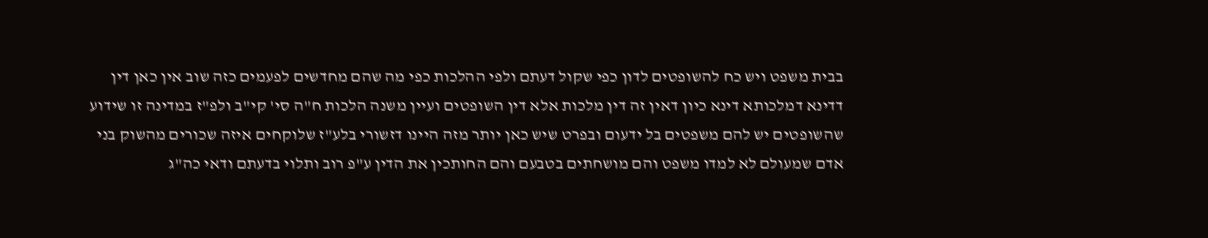בבית משפט ויש כח להשופטים לדון כפי שקול דעתם ולפי ההלכות כפי מה שהם מחדשים לפעמים כזה שוב אין כאן דין דדינא דמלכותא דינא כיון דאין זה דין מלכות אלא דין השופטים ועיין משנה הלכות ח"ה סי' קי"ב ולפ"ז במדינה זו שידוע שהשופטים יש להם משפטים בל ידעום ובפרט שיש כאן יותר מזה היינו דזשורי בלע"ז שלוקחים איזה שכורים מהשוק בני אדם שמעולם לא למדו משפט והם מושחתים בטבעם והם החותכין את הדין ע"פ רוב ותלוי בדעתם ודאי כה"ג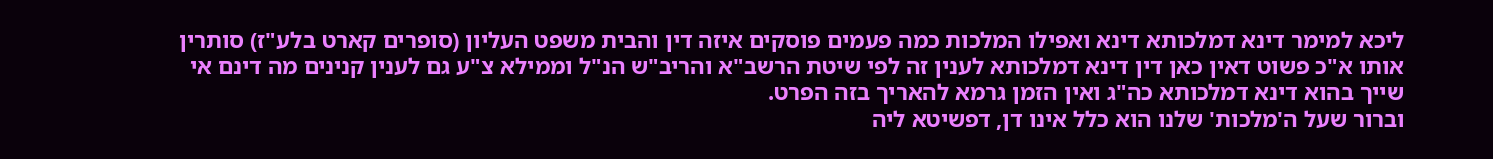ליכא למימר דינא דמלכותא דינא ואפילו המלכות כמה פעמים פוסקים איזה דין והבית משפט העליון (סופרים קארט בלע"ז) סותרין אותו א"כ פשוט דאין כאן דין דינא דמלכותא לענין זה לפי שיטת הרשב"א והריב"ש הנ"ל וממילא צ"ע גם לענין קנינים מה דינם אי שייך בהוא דינא דמלכותא כה"ג ואין הזמן גרמא להאריך בזה הפרט.
וברור שעל ה'מלכות' שלנו הוא כלל אינו דן, דפשיטא ליה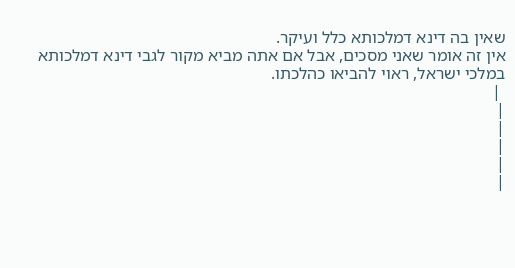שאין בה דינא דמלכותא כלל ועיקר.
אין זה אומר שאני מסכים, אבל אם אתה מביא מקור לגבי דינא דמלכותא במלכי ישראל, ראוי להביאו כהלכתו.
 |
|
|
|
|
|